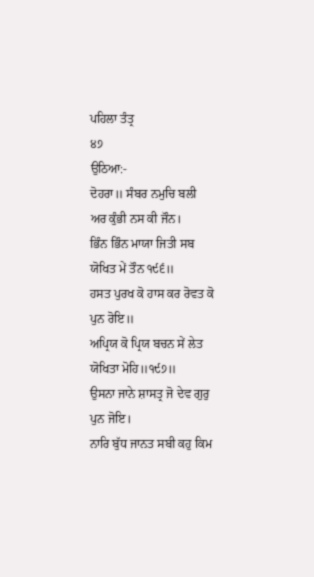ਪਹਿਲਾ ਤੰਤ੍ਰ
੪੭
ਉਠਿਆ:-
ਦੋਹਰਾ॥ ਸੰਬਰ ਨਮੁਚਿ ਬਲੀ ਅਰ ਕੁੰਭੀ ਨਸ ਕੀ ਜੌਨ।
ਭਿੰਨ ਭਿੰਨ ਮਾਯਾ ਜਿਤੀ ਸਬ ਯੋਖਿਤ ਮੇਂ ਤੌਨ ੧੯੬॥
ਹਸਤ ਪੁਰਖ ਕੋ ਹਾਸ ਕਰ ਰੋਵਤ ਕੋ ਪੁਨ ਰੋਇ॥
ਅਪ੍ਰਿਯ ਕੋ ਪ੍ਰਿਯ ਬਚਨ ਸੇਂ ਲੇਤ ਯੋਖਿਤਾ ਮੋਹਿ॥੧੯੭॥
ਉਸਨਾ ਜਾਨੇ ਸ਼ਾਸਤ੍ਰ ਜੋ ਦੇਵ ਗੁਰੁ ਪੁਨ ਜੋਇ।
ਨਾਰਿ ਬੁੱਧ ਜਾਨਤ ਸਬੀ ਕਹੁ ਕਿਮ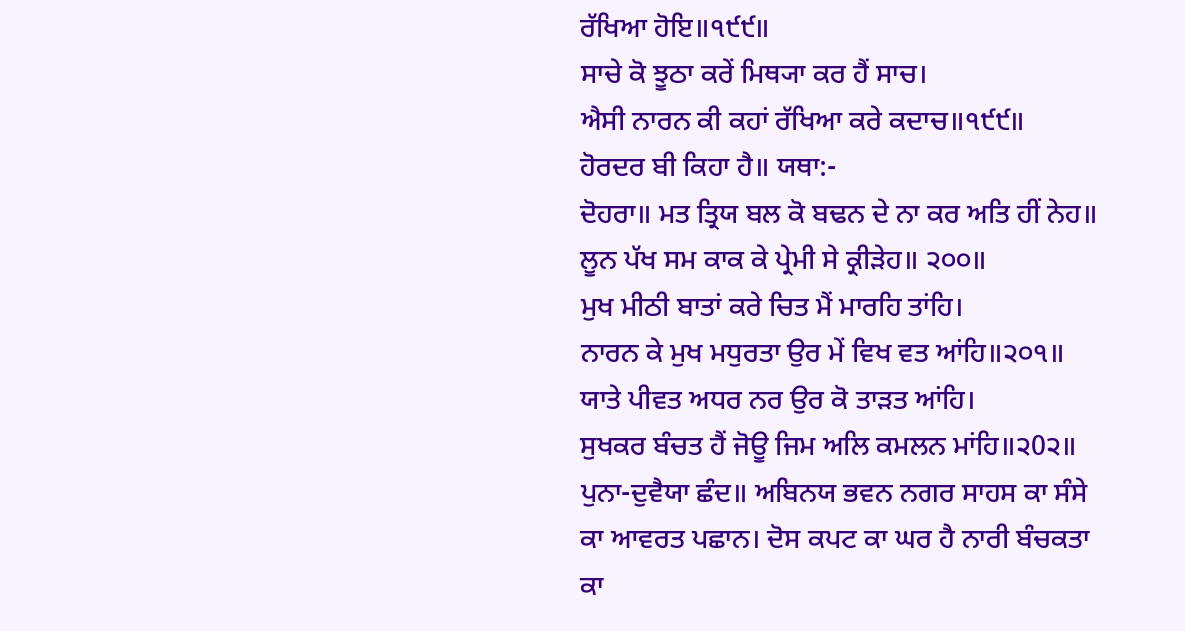ਰੱਖਿਆ ਹੋਇ॥੧੯੯॥
ਸਾਚੇ ਕੋ ਝੂਠਾ ਕਰੇਂ ਮਿਥ੍ਯਾ ਕਰ ਹੈਂ ਸਾਚ।
ਐਸੀ ਨਾਰਨ ਕੀ ਕਹਾਂ ਰੱਖਿਆ ਕਰੇ ਕਦਾਚ॥੧੯੯॥
ਹੋਰਦਰ ਬੀ ਕਿਹਾ ਹੈ॥ ਯਥਾ:-
ਦੋਹਰਾ॥ ਮਤ ਤ੍ਰਿਯ ਬਲ ਕੋ ਬਢਨ ਦੇ ਨਾ ਕਰ ਅਤਿ ਹੀਂ ਨੇਹ॥
ਲੂਨ ਪੱਖ ਸਮ ਕਾਕ ਕੇ ਪ੍ਰੇਮੀ ਸੇ ਕ੍ਰੀੜੇਹ॥ ੨੦੦॥
ਮੁਖ ਮੀਠੀ ਬਾਤਾਂ ਕਰੇ ਚਿਤ ਮੈਂ ਮਾਰਹਿ ਤਾਂਹਿ।
ਨਾਰਨ ਕੇ ਮੁਖ ਮਧੁਰਤਾ ਉਰ ਮੇਂ ਵਿਖ ਵਤ ਆਂਹਿ॥੨੦੧॥
ਯਾਤੇ ਪੀਵਤ ਅਧਰ ਨਰ ਉਰ ਕੋ ਤਾੜਤ ਆਂਹਿ।
ਸੁਖਕਰ ਬੰਚਤ ਹੈਂ ਜੋਊ ਜਿਮ ਅਲਿ ਕਮਲਨ ਮਾਂਹਿ॥੨0੨॥
ਪੁਨਾ-ਦੁਵੈਯਾ ਛੰਦ॥ ਅਬਿਨਯ ਭਵਨ ਨਗਰ ਸਾਹਸ ਕਾ ਸੰਸੇ ਕਾ ਆਵਰਤ ਪਛਾਨ। ਦੋਸ ਕਪਟ ਕਾ ਘਰ ਹੈ ਨਾਰੀ ਬੰਚਕਤਾ ਕਾ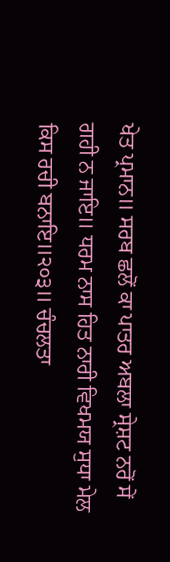ਖੇਤ ਪ੍ਰਮਾਨ॥ ਸਰਬ ਛਲੋਂ ਕਾ ਪਾਤਰ ਅਬਲਾ ਸ੍ਰੇਸ਼ਟ ਨਰੋਂ ਸੇਂ ਗਹੀ ਨ ਜਾਇ॥ ਧਰਮ ਨਾਸ ਹਿਤ ਨਾਰੀ ਵਿਖਮਯ ਸੁਧਾ ਮੇਲ ਕਿਸ ਰਚੀ ਬਨਾਇ॥੨੦੩॥ ਚੰਚਲਤਾ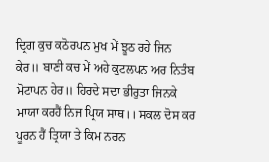ਦ੍ਰਿਗ ਕੁਚ ਕਠੋਰਪਨ ਮੁਖ ਮੇਂ ਝੂਠ ਰਹੇ ਜਿਨ ਕੇਰ॥ ਬਾਣੀ ਕਚ ਮੇਂ ਅਹੇ ਕੁਟਲਪਨ ਅਰ ਨਿਤੰਬ ਮੋਟਾਪਨ ਹੇਰ॥ ਹਿਰਦੇ ਸਦਾ ਭੀਰੁਤਾ ਜਿਨਕੇ ਮਾਯਾ ਕਰਹੈਂ ਨਿਜ ਪ੍ਰਿਯ ਸਾਥ।। ਸਕਲ ਦੋਸ ਕਰ ਪੂਰਨ ਹੈਂ ਤ੍ਰਿਯਾ ਤੇ ਕਿਮ ਨਰਨ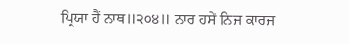ਪ੍ਰਿਯਾ ਹੈਂ ਨਾਥ॥੨੦੪॥ ਨਾਰ ਹਸੇਂ ਨਿਜ ਕਾਰਜ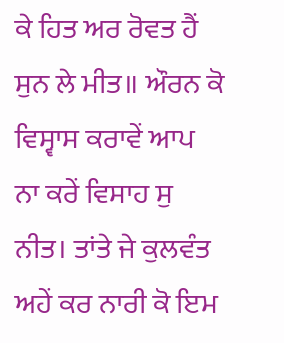ਕੇ ਹਿਤ ਅਰ ਰੋਵਤ ਹੈਂ ਸੁਨ ਲੇ ਮੀਤ॥ ਔਰਨ ਕੋ ਵਿਸ੍ਵਾਸ ਕਰਾਵੇਂ ਆਪ ਨਾ ਕਰੇਂ ਵਿਸਾਹ ਸੁ ਨੀਤ। ਤਾਂਤੇ ਜੇ ਕੁਲਵੰਤ ਅਹੇਂ ਕਰ ਨਾਰੀ ਕੋ ਇਮ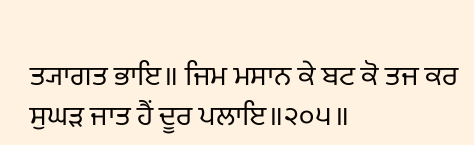ਤ੍ਯਾਗਤ ਭਾਇ॥ ਜਿਮ ਮਸਾਨ ਕੇ ਬਟ ਕੋ ਤਜ ਕਰ ਸੁਘੜ ਜਾਤ ਹੈਂ ਦੂਰ ਪਲਾਇ॥੨੦੫॥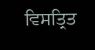ਵਿਸਤ੍ਰਿਤ